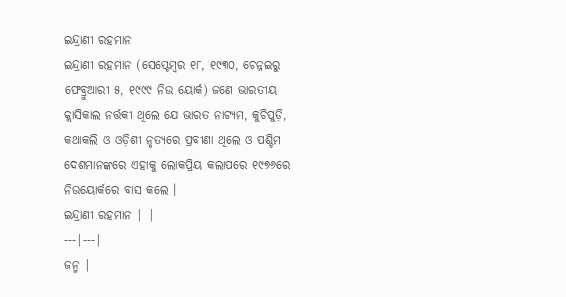ଇନ୍ଦ୍ରାଣୀ ରହମାନ
ଇନ୍ଦ୍ରାଣୀ ରହମାନ (ସେପ୍ଟେମ୍ବର ୧୮, ୧୯୩୦, ଚେନ୍ନଇରୁ ଫେବ୍ରୁଆରୀ ୫, ୧୯୯୯ ନିଉ ୟୋର୍କ) ଜଣେ ଭାରତୀୟ କ୍ଲାସିକାଲ ନର୍ତ୍ତକୀ ଥିଲେ ଯେ ଭାରତ ନାଟ୍ୟମ, କୁଚିପୁଡ଼ି, କଥାକଲି ଓ ଓଡ଼ିଶୀ ନୃତ୍ୟରେ ପ୍ରବୀଣା ଥିଲେ ଓ ପଶ୍ଚିମ ଦେଶମାନଙ୍କରେ ଏହାକୁ ଲୋକପ୍ରିୟ କଲାପରେ ୧୯୭୬ରେ ନିଉୟୋର୍କରେ ବାସ କଲେ ।
ଇନ୍ଦ୍ରାଣୀ ରହମାନ | |
---|---|
ଜନ୍ମ |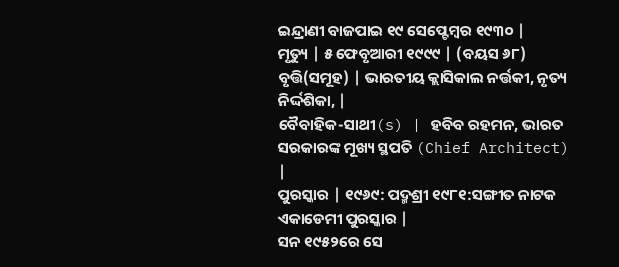ଇନ୍ଦ୍ରାଣୀ ବାଜପାଇ ୧୯ ସେପ୍ଟେମ୍ବର ୧୯୩୦ |
ମୃତ୍ୟୁ | ୫ ଫେବୃଆରୀ ୧୯୯୯ | (ବୟସ ୬୮)
ବୃତ୍ତି(ସମୂହ) | ଭାରତୀୟ କ୍ଲାସିକାଲ ନର୍ତ୍ତକୀ, ନୃତ୍ୟ ନିର୍ଦ୍ଦଶିକା, |
ବୈବାହିକ-ସାଥୀ(s) | ହବିବ ରହମନ, ଭାରତ ସରକାରଙ୍କ ମୂଖ୍ୟ ସ୍ଥପତି (Chief Architect) |
ପୁରସ୍କାର | ୧୯୬୯: ପଦ୍ମଶ୍ରୀ ୧୯୮୧:ସଙ୍ଗୀତ ନାଟକ ଏକାଡେମୀ ପୁରସ୍କାର |
ସନ ୧୯୫୨ରେ ସେ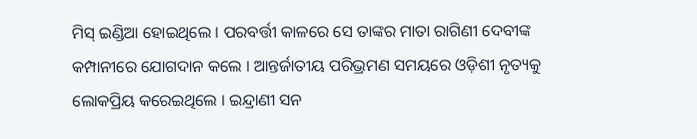ମିସ୍ ଇଣ୍ଡିଆ ହୋଇଥିଲେ । ପରବର୍ତ୍ତୀ କାଳରେ ସେ ତାଙ୍କର ମାତା ରାଗିଣୀ ଦେବୀଙ୍କ କମ୍ପାନୀରେ ଯୋଗଦାନ କଲେ । ଆନ୍ତର୍ଜାତୀୟ ପରିଭ୍ରମଣ ସମୟରେ ଓଡ଼ିଶୀ ନୃତ୍ୟକୁ ଲୋକପ୍ରିୟ କରେଇଥିଲେ । ଇନ୍ଦ୍ରାଣୀ ସନ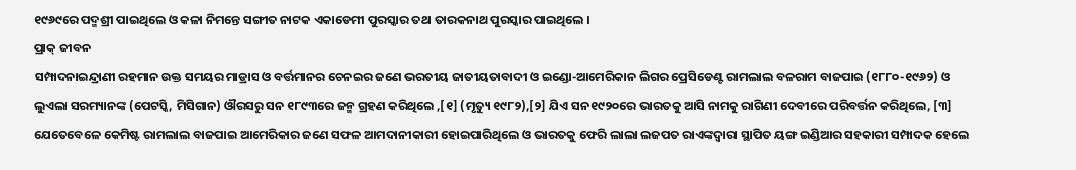୧୯୬୯ରେ ପଦ୍ମଶ୍ରୀ ପାଇଥିଲେ ଓ କଳା ନିମନ୍ତେ ସଙ୍ଗୀତ ନାଟକ ଏକାଡେମୀ ପୁରସ୍କାର ତଥା ତାରକନାଥ ପୁରସ୍କାର ପାଇଥିଲେ ।
ପ୍ରାକ୍ ଜୀବନ
ସମ୍ପାଦନାଇନ୍ଦ୍ରାଣୀ ରହମାନ ଉକ୍ତ ସମୟର ମାଡ୍ରାସ ଓ ବର୍ତ୍ତମାନର ଚେନଇର ଜଣେ ଭରତୀୟ ଜାତୀୟତାବାଦୀ ଓ ଇଣ୍ଡୋ-ଆମେରିକାନ ଲିଗର ପ୍ରେସିଡେଣ୍ଟ ରାମଲାଲ ବଳରାମ ବାଜପାଇ (୧୮୮୦-୧୯୬୨) ଓ ଲୁଏଲା ସରମ୍ୟାନଙ୍କ (ପେଟସ୍କି, ମିସିଗାନ) ଔରସରୁ ସନ ୧୮୯୩ରେ ଜନ୍ମ ଗ୍ରହଣ କରିଥିଲେ ,[୧] (ମୃତ୍ୟୁ ୧୯୮୨),[୨] ଯିଏ ସନ ୧୯୨୦ରେ ଭାରତକୁ ଆସି ନାମକୁ ରାଗିଣୀ ଦେବୀରେ ପରିବର୍ତ୍ତନ କରିଥିଲେ, [୩] ଯେତେବେଳେ କେମିଷ୍ଟ ରାମଲାଲ ବାଜପାଇ ଆମେରିକାର ଜଣେ ସଫଳ ଆମଦାନୀକାରୀ ହୋଇପାରିଥିଲେ ଓ ଭାରତକୁ ଫେରି ଲାଲା ଲଜପତ ରାଏଙ୍କଦ୍ୱାରା ସ୍ଥାପିତ ୟଙ୍ଗ ଇଣ୍ଡିଆର ସହକାରୀ ସମ୍ପାଦକ ହେଲେ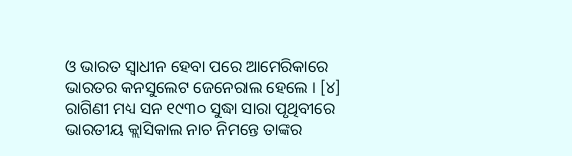ଓ ଭାରତ ସ୍ୱାଧୀନ ହେବା ପରେ ଆମେରିକାରେ ଭାରତର କନସୁଲେଟ ଜେନେରାଲ ହେଲେ । [୪] ରାଗିଣୀ ମଧ୍ୟ ସନ ୧୯୩୦ ସୁଦ୍ଧା ସାରା ପୃଥିବୀରେ ଭାରତୀୟ କ୍ଲାସିକାଲ ନାଚ ନିମନ୍ତେ ତାଙ୍କର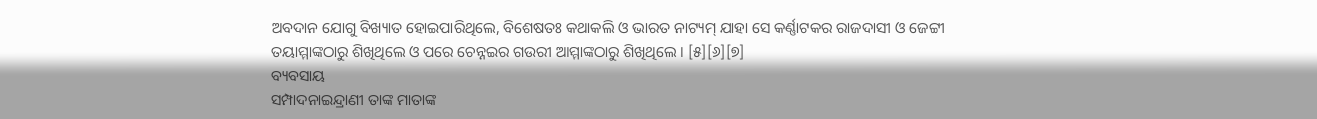ଅବଦାନ ଯୋଗୁ ବିଖ୍ୟାତ ହୋଇପାରିଥିଲେ, ବିଶେଷତଃ କଥାକଲି ଓ ଭାରତ ନାଟ୍ୟମ୍ ଯାହା ସେ କର୍ଣ୍ଣାଟକର ରାଜଦାସୀ ଓ ଜେଟ୍ଟୀ ତୟାମ୍ମାଙ୍କଠାରୁ ଶିଖିଥିଲେ ଓ ପରେ ଚେନ୍ନଇର ଗଉରୀ ଆମ୍ମାଙ୍କଠାରୁ ଶିଖିଥିଲେ । [୫][୬][୭]
ବ୍ୟବସାୟ
ସମ୍ପାଦନାଇନ୍ଦ୍ରାଣୀ ତାଙ୍କ ମାତାଙ୍କ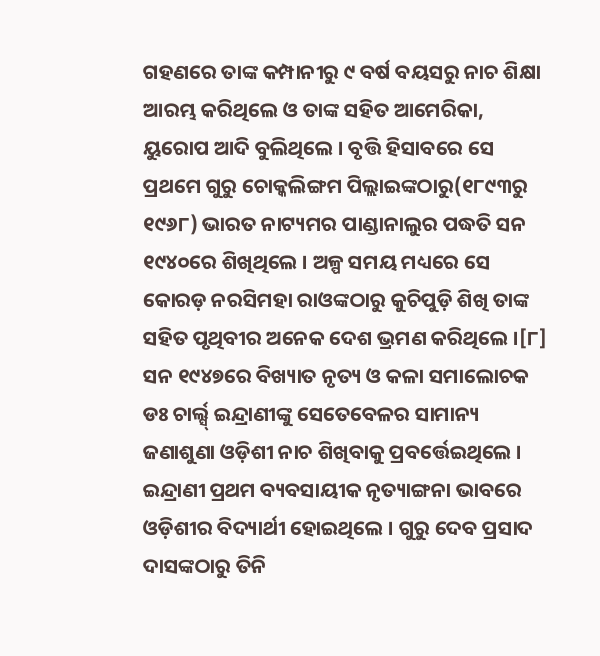ଗହଣରେ ତାଙ୍କ କମ୍ପାନୀରୁ ୯ ବର୍ଷ ବୟସରୁ ନାଚ ଶିକ୍ଷା ଆରମ୍ଭ କରିଥିଲେ ଓ ତାଙ୍କ ସହିତ ଆମେରିକା, ୟୁରୋପ ଆଦି ବୁଲିଥିଲେ । ବୃତ୍ତି ହିସାବରେ ସେ ପ୍ରଥମେ ଗୁରୁ ଚୋକ୍କଲିଙ୍ଗମ ପିଲ୍ଲାଇଙ୍କଠାରୁ(୧୮୯୩ରୁ ୧୯୬୮) ଭାରତ ନାଟ୍ୟମର ପାଣ୍ଡାନାଲୁର ପଦ୍ଧତି ସନ ୧୯୪୦ରେ ଶିଖିଥିଲେ । ଅଳ୍ପ ସମୟ ମଧ୍ୟରେ ସେ କୋରଡ଼ ନରସିମହା ରାଓଙ୍କଠାରୁ କୁଚିପୁଡ଼ି ଶିଖି ତାଙ୍କ ସହିତ ପୃଥିବୀର ଅନେକ ଦେଶ ଭ୍ରମଣ କରିଥିଲେ ।[୮]
ସନ ୧୯୪୭ରେ ବିଖ୍ୟାତ ନୃତ୍ୟ ଓ କଳା ସମାଲୋଚକ ଡଃ ଚାର୍ଲ୍ସ୍ ଇନ୍ଦ୍ରାଣୀଙ୍କୁ ସେତେବେଳର ସାମାନ୍ୟ ଜଣାଶୁଣା ଓଡ଼ିଶୀ ନାଚ ଶିଖିବାକୁ ପ୍ରବର୍ତ୍ତେଇଥିଲେ । ଇନ୍ଦ୍ରାଣୀ ପ୍ରଥମ ବ୍ୟବସାୟୀକ ନୃତ୍ୟାଙ୍ଗନା ଭାବରେ ଓଡ଼ିଶୀର ବିଦ୍ୟାର୍ଥୀ ହୋଇଥିଲେ । ଗୁରୁ ଦେବ ପ୍ରସାଦ ଦାସଙ୍କଠାରୁ ତିନି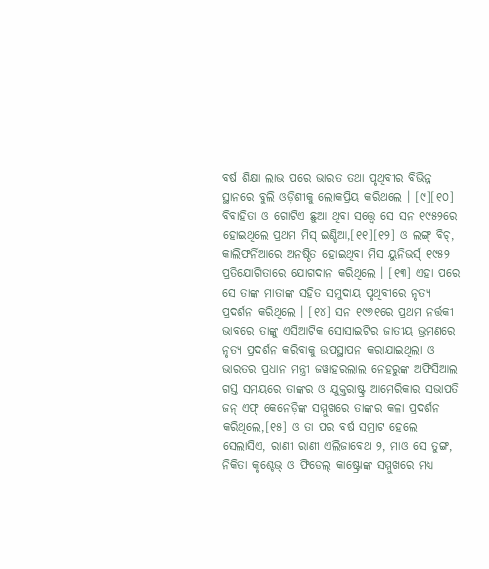ବର୍ଷ ଶିକ୍ଷା ଲାଭ ପରେ ଭାରତ ତଥା ପୃଥିବୀର ବିଭିନ୍ନ ସ୍ଥାନରେ ବୁଲି ଓଡ଼ିଶୀକୁ ଲୋକପ୍ରିୟ କରିଥଲେ । [୯][୧୦]
ବିବାହିତା ଓ ଗୋଟିଏ ଛୁଆ ଥିବା ସତ୍ତ୍ୱେ ସେ ସନ ୧୯୫୨ରେ ହୋଇଥିଲେ ପ୍ରଥମ ମିସ୍ ଇଣ୍ଡିଆ,[୧୧][୧୨] ଓ ଲଙ୍ଗ୍ ବିଚ୍, କାଲିଫର୍ନିଆରେ ଅନଷ୍ଠିତ ହୋଇଥିବା ମିସ ୟୁନିଭର୍ସ୍ ୧୯୫୨ ପ୍ରତିଯୋଗିତାରେ ଯୋଗଦାନ କରିଥିଲେ । [୧୩] ଏହା ପରେ ସେ ତାଙ୍କ ମାତାଙ୍କ ସହିତ ସମୁଦାୟ ପୃଥିବୀରେ ନୃତ୍ୟ ପ୍ରଦର୍ଶନ କରିଥିଲେ । [୧୪] ସନ ୧୯୬୧ରେ ପ୍ରଥମ ନର୍ତ୍ତକୀ ଭାବରେ ତାଙ୍କୁ ଏସିଆଟିକ ସୋସାଇଟିର ଜାତୀୟ ଭ୍ରମଣରେ ନୃତ୍ୟ ପ୍ରଦର୍ଶନ କରିବାକୁ ଉପସ୍ଥାପନ କରାଯାଇଥିଲା ଓ ଭାରତର ପ୍ରଧାନ ମନ୍ତ୍ରୀ ଜୱାହରଲାଲ ନେହରୁଙ୍କ ଅଫିସିଆଲ ଗସ୍ତ ସମୟରେ ତାଙ୍କର ଓ ଯୁକ୍ତରାଷ୍ଟ୍ର ଆମେରିକାର ସଭାପତି ଜନ୍ ଏଫ୍ କେନେଡ଼ିଙ୍କ ସମ୍ମୁଖରେ ତାଙ୍କର କଳା ପ୍ରଦର୍ଶନ କରିଥିଲେ,[୧୫] ଓ ତା ପର ବର୍ଷ ସମ୍ରାଟ ହେଲେ ସେଲାସିଏ, ରାଣୀ ରାଣୀ ଏଲିଜାବେଥ ୨, ମାଓ ସେ ତୁଙ୍ଗ, ନିକିତା କୃଶ୍ଚେଭ୍ ଓ ଫିଡେଲ୍ କାଷ୍ଟ୍ରୋଙ୍କ ସମ୍ମୁଖରେ ମଧ୍ୟ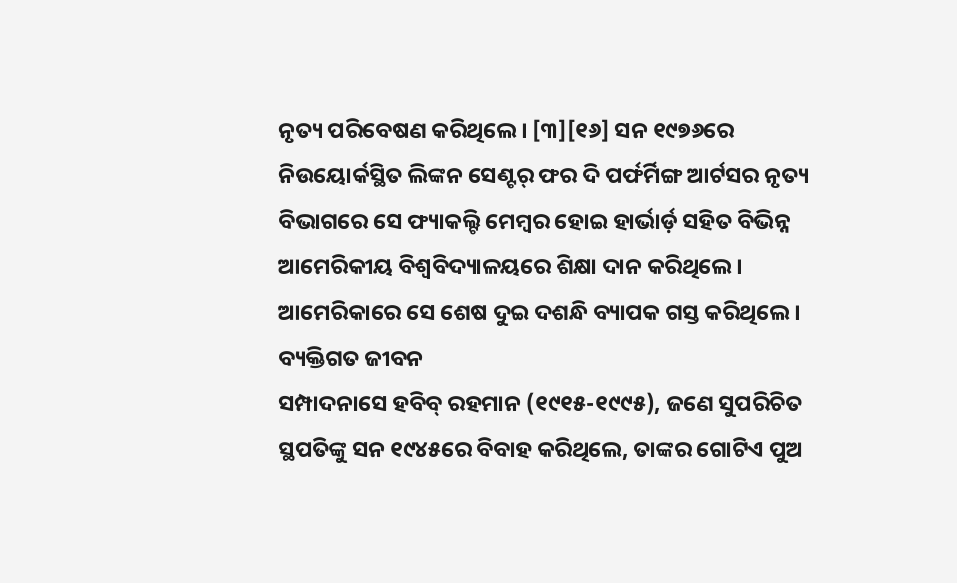ନୃତ୍ୟ ପରିବେଷଣ କରିଥିଲେ । [୩][୧୬] ସନ ୧୯୭୬ରେ ନିଉୟୋର୍କସ୍ଥିତ ଲିଙ୍କନ ସେଣ୍ଟର୍ ଫର ଦି ପର୍ଫର୍ମିଙ୍ଗ ଆର୍ଟସର ନୃତ୍ୟ ବିଭାଗରେ ସେ ଫ୍ୟାକଲ୍ଟି ମେମ୍ବର ହୋଇ ହାର୍ଭାର୍ଡ଼ ସହିତ ବିଭିନ୍ନ ଆମେରିକୀୟ ବିଶ୍ୱବିଦ୍ୟାଳୟରେ ଶିକ୍ଷା ଦାନ କରିଥିଲେ । ଆମେରିକାରେ ସେ ଶେଷ ଦୁଇ ଦଶନ୍ଧି ବ୍ୟାପକ ଗସ୍ତ କରିଥିଲେ ।
ବ୍ୟକ୍ତିଗତ ଜୀବନ
ସମ୍ପାଦନାସେ ହବିବ୍ ରହମାନ (୧୯୧୫-୧୯୯୫), ଜଣେ ସୁପରିଚିତ ସ୍ଥପତିଙ୍କୁ ସନ ୧୯୪୫ରେ ବିବାହ କରିଥିଲେ, ତାଙ୍କର ଗୋଟିଏ ପୁଅ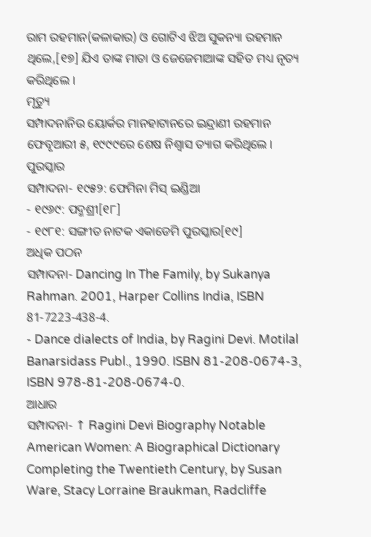ରାମ ରହମାନ(କଳାକାର) ଓ ଗୋଟିଏ ଝିଅ ସୁକନ୍ୟା ରହମାନ ଥିଲେ,[୧୭] ଯିଏ ତାଙ୍କ ମାତା ଓ ଜେଜେମାଆଙ୍କ ସହିତ ମଧ୍ୟ ନୃତ୍ୟ କରିଥିଲେ ।
ମୃତ୍ୟୁ
ସମ୍ପାଦନାନିଉ ୟୋର୍କର ମାନହାଟାନରେ ଇନ୍ଦ୍ରାଣୀ ରହମାନ ଫେବୃଆରୀ ୫, ୧୯୯୯ରେ ଶେଷ ନିଶ୍ୱାସ ତ୍ୟାଗ କରିଥିଲେ ।
ପୁରସ୍କାର
ସମ୍ପାଦନା- ୧୯୫୨: ଫେମିନା ମିସ୍ ଇଣ୍ଡିଆ
- ୧୯୬୯: ପଦ୍ମଶ୍ରୀ[୧୮]
- ୧୯୮୧: ସଙ୍ଗୀତ ନାଟକ ଏକାଡେମି ପୁରସ୍କାର[୧୯]
ଅଧିକ ପଠନ
ସମ୍ପାଦନା- Dancing In The Family, by Sukanya Rahman. 2001, Harper Collins India, ISBN 81-7223-438-4.
- Dance dialects of India, by Ragini Devi. Motilal Banarsidass Publ., 1990. ISBN 81-208-0674-3, ISBN 978-81-208-0674-0.
ଆଧାର
ସମ୍ପାଦନା- ↑ Ragini Devi Biography Notable American Women: A Biographical Dictionary Completing the Twentieth Century, by Susan Ware, Stacy Lorraine Braukman, Radcliffe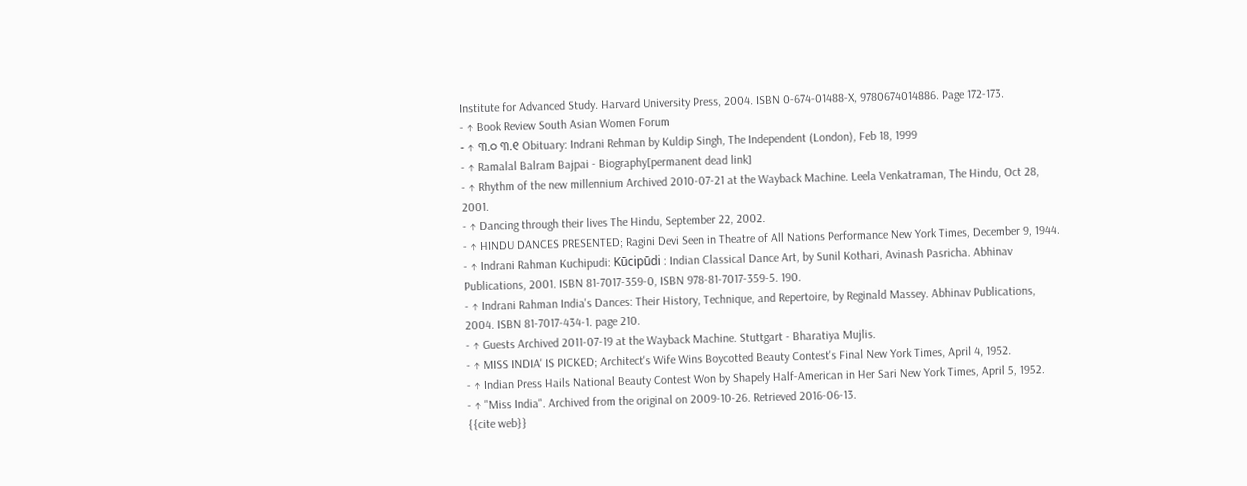Institute for Advanced Study. Harvard University Press, 2004. ISBN 0-674-01488-X, 9780674014886. Page 172-173.
- ↑ Book Review South Asian Women Forum
- ↑ ୩.୦ ୩.୧ Obituary: Indrani Rehman by Kuldip Singh, The Independent (London), Feb 18, 1999
- ↑ Ramalal Balram Bajpai - Biography[permanent dead link]
- ↑ Rhythm of the new millennium Archived 2010-07-21 at the Wayback Machine. Leela Venkatraman, The Hindu, Oct 28, 2001.
- ↑ Dancing through their lives The Hindu, September 22, 2002.
- ↑ HINDU DANCES PRESENTED; Ragini Devi Seen in Theatre of All Nations Performance New York Times, December 9, 1944.
- ↑ Indrani Rahman Kuchipudi: Kūcipūdi : Indian Classical Dance Art, by Sunil Kothari, Avinash Pasricha. Abhinav Publications, 2001. ISBN 81-7017-359-0, ISBN 978-81-7017-359-5. 190.
- ↑ Indrani Rahman India's Dances: Their History, Technique, and Repertoire, by Reginald Massey. Abhinav Publications, 2004. ISBN 81-7017-434-1. page 210.
- ↑ Guests Archived 2011-07-19 at the Wayback Machine. Stuttgart - Bharatiya Mujlis.
- ↑ MISS INDIA' IS PICKED; Architect's Wife Wins Boycotted Beauty Contest's Final New York Times, April 4, 1952.
- ↑ Indian Press Hails National Beauty Contest Won by Shapely Half-American in Her Sari New York Times, April 5, 1952.
- ↑ "Miss India". Archived from the original on 2009-10-26. Retrieved 2016-06-13.
{{cite web}}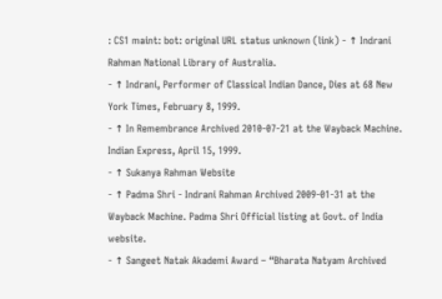: CS1 maint: bot: original URL status unknown (link) - ↑ Indrani Rahman National Library of Australia.
- ↑ Indrani, Performer of Classical Indian Dance, Dies at 68 New York Times, February 8, 1999.
- ↑ In Remembrance Archived 2010-07-21 at the Wayback Machine. Indian Express, April 15, 1999.
- ↑ Sukanya Rahman Website
- ↑ Padma Shri - Indrani Rahman Archived 2009-01-31 at the Wayback Machine. Padma Shri Official listing at Govt. of India website.
- ↑ Sangeet Natak Akademi Award – “Bharata Natyam Archived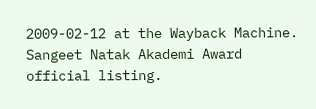2009-02-12 at the Wayback Machine. Sangeet Natak Akademi Award official listing.